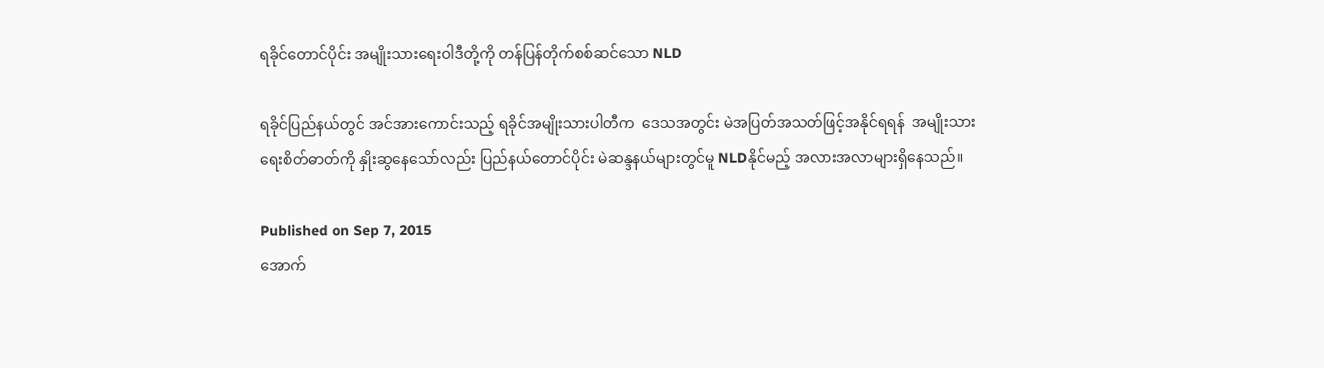ရခိုင်တောင်ပိုင်း အမျိုးသားရေးဝါဒီတို့ကို တန်ပြန်တိုက်စစ်ဆင်သော NLD

ရခိုင်ပြည်နယ်တွင် အင်အားကောင်းသည့် ရခိုင်အမျိုးသားပါတီက  ဒေသအတွင်း မဲအပြတ်အသတ်ဖြင့်အနိုင်ရရန်  အမျိုးသားရေးစိတ်ဓာတ်ကို နှိုးဆွနေသော်လည်း ပြည်နယ်တောင်ပိုင်း မဲဆန္ဒနယ်များတွင်မူ NLDနိုင်မည့် အလားအလာများရှိနေသည်။

Published on Sep 7, 2015
အောက်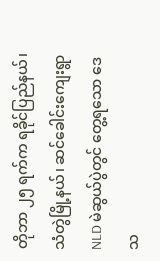တိုဘာ ၂၅ ရက်က ရခိုင်ပြည်နယ်၊ သံတွဲမြို့နယ်၊ ဆင်ခေါင်းကျေးရွာ NLD မဲဆွယ်ပွဲတွင် တွေ့ရသော ဒေသ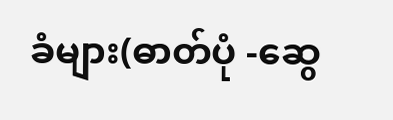ခံများ(ဓာတ်ပုံ -ဆွေ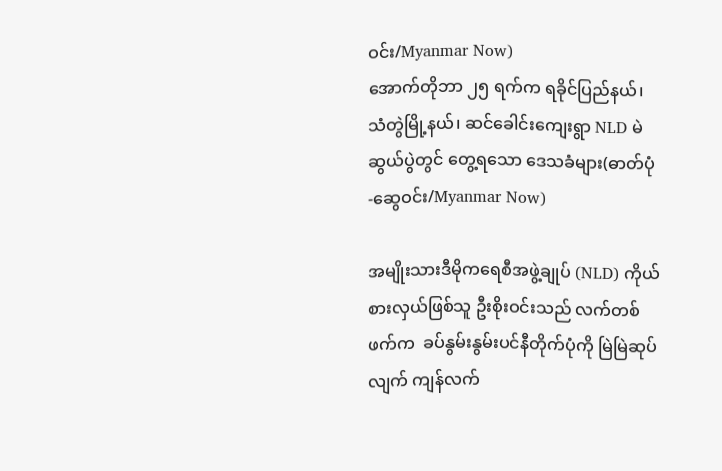ဝင်း/Myanmar Now)
အောက်တိုဘာ ၂၅ ရက်က ရခိုင်ပြည်နယ်၊ သံတွဲမြို့နယ်၊ ဆင်ခေါင်းကျေးရွာ NLD မဲဆွယ်ပွဲတွင် တွေ့ရသော ဒေသခံများ(ဓာတ်ပုံ -ဆွေဝင်း/Myanmar Now)

အမျိုးသားဒီမိုကရေစီအဖွဲ့ချုပ် (NLD) ကိုယ်စားလှယ်ဖြစ်သူ ဦးစိုးဝင်းသည် လက်တစ်ဖက်က  ခပ်နွမ်းနွမ်းပင်နီတိုက်ပုံကို မြဲမြဲဆုပ်လျက် ကျန်လက်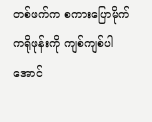တစ်ဖက်က စကားပြောမိုက်ကရိုဖုန်းကို ကျစ်ကျစ်ပါအောင်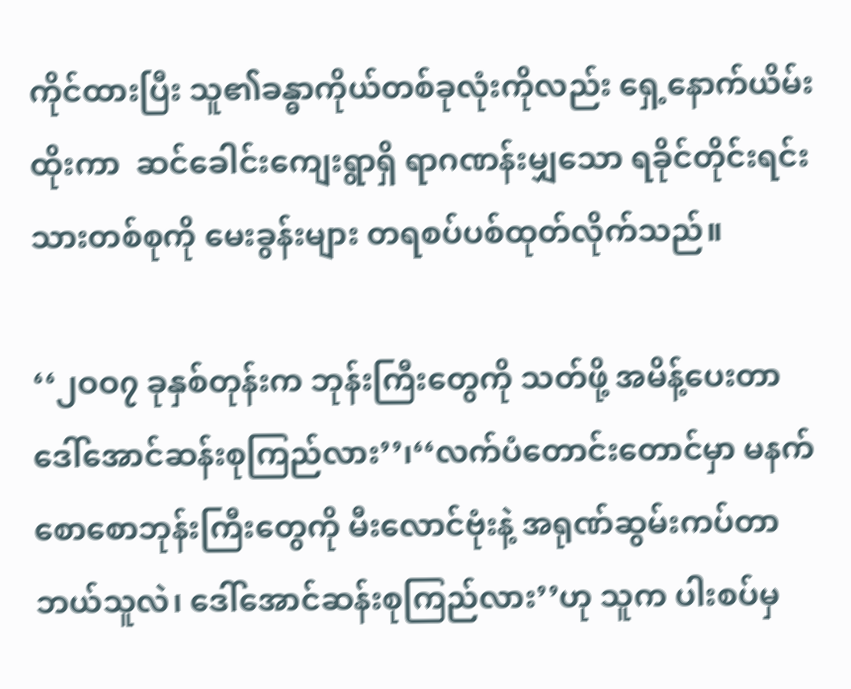ကိုင်ထားပြီး သူ၏ခန္ဓာကိုယ်တစ်ခုလုံးကိုလည်း ရှေ့နောက်ယိမ်းထိုးကာ  ဆင်ခေါင်းကျေးရွာရှိ ရာဂဏန်းမျှသော ရခိုင်တိုင်းရင်းသားတစ်စုကို မေးခွန်းများ တရစပ်ပစ်ထုတ်လိုက်သည်။

‘‘၂ဝဝ၇ ခုနှစ်တုန်းက ဘုန်းကြီးတွေကို သတ်ဖို့ အမိန့်ပေးတာ ဒေါ်အောင်ဆန်းစုကြည်လား’’၊‘‘လက်ပံတောင်းတောင်မှာ မနက်စောစောဘုန်းကြီးတွေကို မီးလောင်ဗုံးနဲ့ အရုဏ်ဆွမ်းကပ်တာ ဘယ်သူလဲ၊ ဒေါ်အောင်ဆန်းစုကြည်လား’’ဟု သူက ပါးစပ်မှ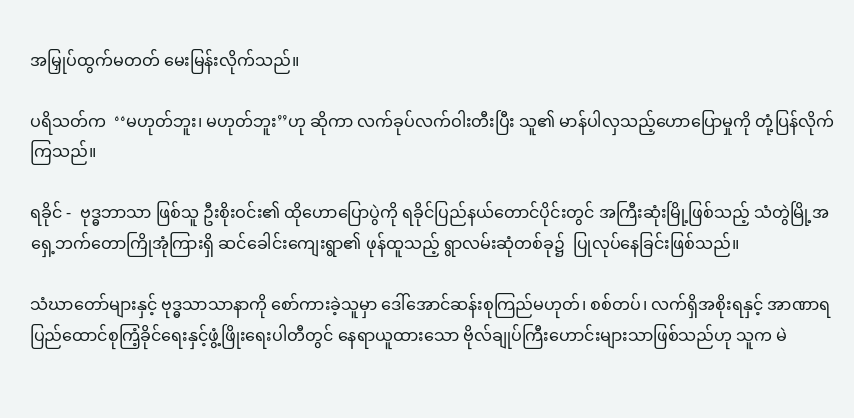အမြှုပ်ထွက်မတတ် မေးမြန်းလိုက်သည်။

ပရိသတ်က  ‘‘မဟုတ်ဘူး၊ မဟုတ်ဘူး’’ဟု ဆိုကာ လက်ခုပ်လက်ဝါးတီးပြီး သူ၏ မာန်ပါလှသည့်ဟောပြောမှုကို တုံ့ပြန်လိုက်ကြသည်။

ရခိုင် -  ဗုဒ္ဓဘာသာ ဖြစ်သူ ဦးစိုးဝင်း၏ ထိုဟောပြောပွဲကို ရခိုင်ပြည်နယ်တောင်ပိုင်းတွင် အကြီးဆုံးမြို့ဖြစ်သည့် သံတွဲမြို့အရှေ့ဘက်တောကြိုအုံကြားရှိ ဆင်ခေါင်းကျေးရွာ၏ ဖုန်ထူသည့် ရွာလမ်းဆုံတစ်ခု၌  ပြုလုပ်နေခြင်းဖြစ်သည်။

သံဃာတော်များနှင့် ဗုဒ္ဓသာသာနာကို စော်ကားခဲ့သူမှာ ဒေါ်အောင်ဆန်းစုကြည်မဟုတ်၊ စစ်တပ်၊ လက်ရှိအစိုးရနှင့် အာဏာရပြည်ထောင်စုကြံ့ခိုင်ရေးနှင့်ဖွံ့ဖြိုးရေးပါတီတွင် နေရာယူထားသော ဗိုလ်ချုပ်ကြီးဟောင်းများသာဖြစ်သည်ဟု သူက မဲ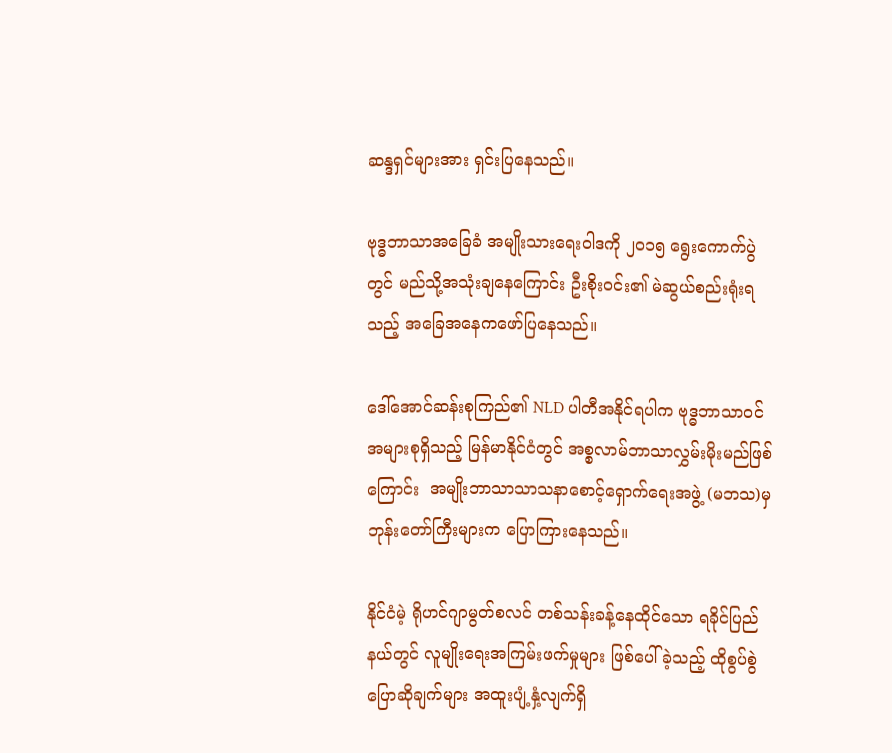ဆန္ဒရှင်များအား ရှင်းပြနေသည်။

ဗုဒ္ဓဘာသာအခြေခံ အမျိုးသားရေးဝါဒကို ၂ဝ၁၅ ရွေးကောက်ပွဲတွင် မည်သို့အသုံးချနေကြောင်း ဦးစိုးဝင်း၏ မဲဆွယ်စည်းရုံးရသည့် အခြေအနေကဖော်ပြနေသည်။

ဒေါ်အောင်ဆန်းစုကြည်၏ NLD ပါတီအနိုင်ရပါက ဗုဒ္ဓဘာသာဝင်အများစုရှိသည့် မြန်မာနိုင်ငံတွင် အစ္စလာမ်ဘာသာလွှမ်းမိုးမည်ဖြစ်ကြောင်း  အမျိုးဘာသာသာသနာစောင့်ရှောက်ရေးအဖွဲ့ (မဘသ)မှ ဘုန်းတော်ကြီးများက ပြောကြားနေသည်။

နိုင်ငံမဲ့ ရိုဟင်ဂျာမွတ်စလင် တစ်သန်းခန့်နေထိုင်သော ရခိုင်ပြည်နယ်တွင် လူမျိုးရေးအကြမ်းဖက်မှုများ ဖြစ်ပေါ်ခဲ့သည့် ထိုစွပ်စွဲပြောဆိုချက်များ အထူးပျံ့နှံ့လျက်ရှိ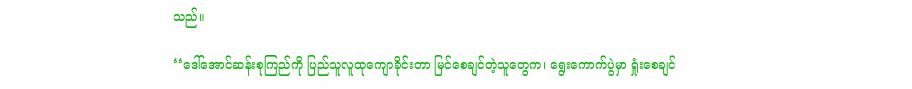သည်။

‘‘ဒေါ်အောင်ဆန်းစုကြည်ကို ပြည်သူလူထုကျောခိုင်းတာ မြင်စေချင်တဲ့သူတွေက၊ ရွေးကောက်ပွဲမှာ ရှုံးစေချင်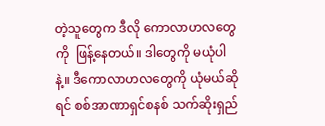တဲ့သူတွေက ဒီလို ကောလာဟလတွေကို  ဖြန့်နေတယ်။ ဒါတွေကို မယုံပါနဲ့။ ဒီကောလာဟလတွေကို ယုံမယ်ဆိုရင် စစ်အာဏာရှင်စနစ် သက်ဆိုးရှည်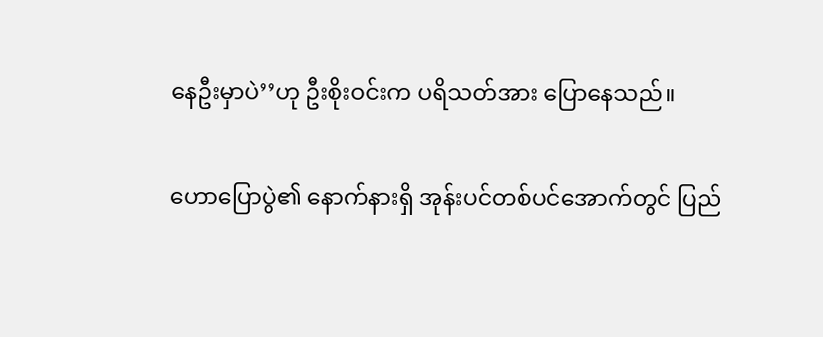နေဦးမှာပဲ’’ဟု ဦးစိုးဝင်းက ပရိသတ်အား ပြောနေသည်။

ဟောပြောပွဲ၏ နောက်နားရှိ အုန်းပင်တစ်ပင်အောက်တွင် ပြည်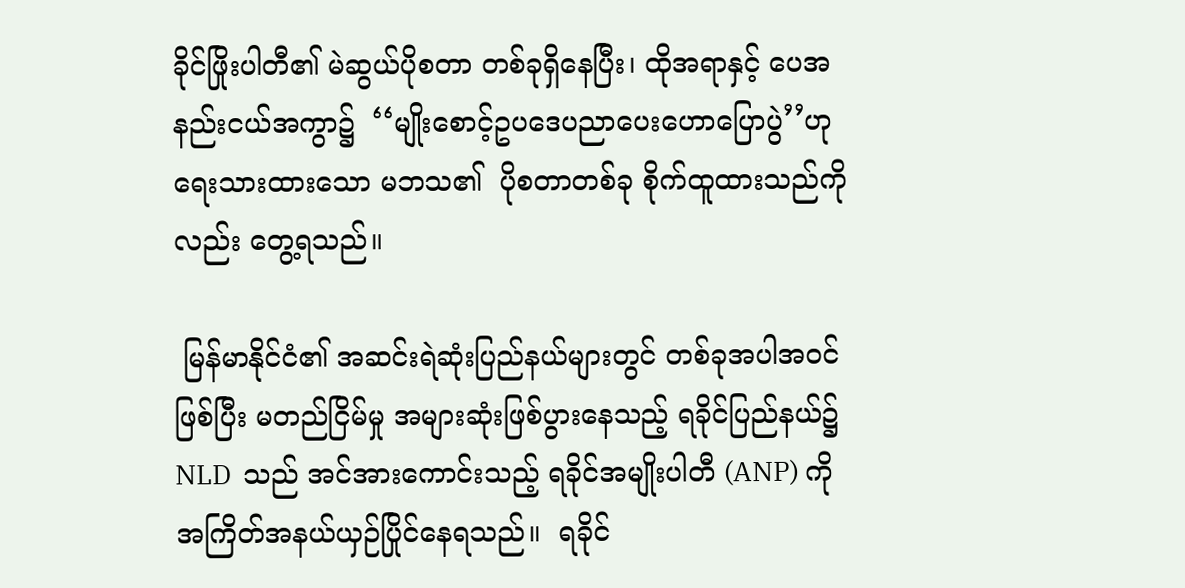ခိုင်ဖြိုးပါတီ၏ မဲဆွယ်ပိုစတာ တစ်ခုရှိနေပြီး၊ ထိုအရာနှင့် ပေအနည်းငယ်အကွာ၌  ‘‘မျိုးစောင့်ဥပဒေပညာပေးဟောပြောပွဲ’’ဟု ရေးသားထားသော မဘသ၏  ပိုစတာတစ်ခု စိုက်ထူထားသည်ကိုလည်း တွေ့ရသည်။

 မြန်မာနိုင်ငံ၏ အဆင်းရဲဆုံးပြည်နယ်များတွင် တစ်ခုအပါအဝင်ဖြစ်ပြီး မတည်ငြိမ်မှု အများဆုံးဖြစ်ပွားနေသည့် ရခိုင်ပြည်နယ်၌  NLD  သည် အင်အားကောင်းသည့် ရခိုင်အမျိုးပါတီ (ANP) ကို အကြိတ်အနယ်ယှဉ်ပြိုင်နေရသည်။  ရခိုင်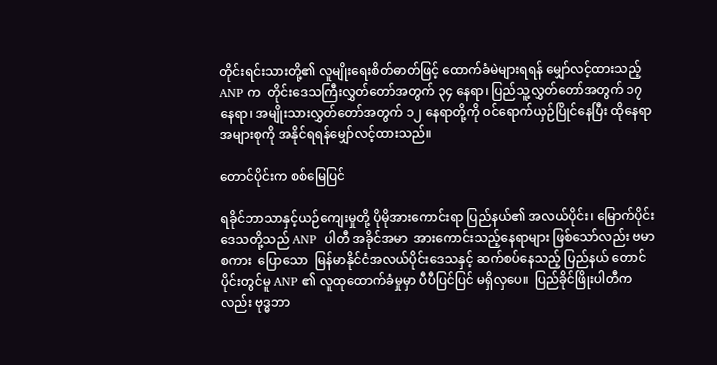တိုင်းရင်းသားတို့၏ လူမျိုးရေးစိတ်ဓာတ်ဖြင့် ထောက်ခံမဲများရရန် မျှော်လင့်ထားသည့် ANP က  တိုင်းဒေသကြီးလွှတ်တော်အတွက် ၃၄ နေရာ၊ ပြည်သူ့လွှတ်တော်အတွက် ၁၇ နေရာ၊ အမျိုးသားလွှတ်တော်အတွက် ၁၂ နေရာတို့ကို ဝင်ရောက်ယှဉ်ပြိုင်နေပြီး ထိုနေရာအများစုကို အနိုင်ရရန်မျှော်လင့်ထားသည်။

တောင်ပိုင်းက စစ်မြေပြင်

ရခိုင်ဘာသာနှင့်ယဉ်ကျေးမှုတို့ ပိုမိုအားကောင်းရာ ပြည်နယ်၏ အလယ်ပိုင်း၊ မြောက်ပိုင်း ဒေသတို့သည် ANP  ပါတီ အခိုင်အမာ  အားကောင်းသည့်နေရာများ ဖြစ်သော်လည်း ဗမာစကား  ပြောသော  မြန်မာနိုင်ငံအလယ်ပိုင်းဒေသနှင့် ဆက်စပ်နေသည့် ပြည်နယ် တောင်ပိုင်းတွင်မူ ANP ၏ လူထုထောက်ခံမှုမှာ ပီပီပြင်ပြင် မရှိလှပေ။  ပြည်ခိုင်ဖြိုးပါတီကလည်း ဗုဒ္ဓဘာ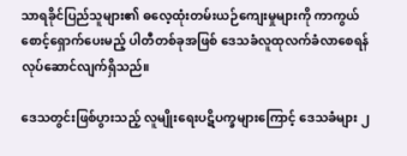သာရခိုင်ပြည်သူများ၏ ဓလေ့ထုံးတမ်းယဉ်ကျေးမှုများကို ကာကွယ်စောင့်ရှောက်ပေးမည့် ပါတီတစ်ခုအဖြစ် ဒေသခံလူထုလက်ခံလာစေရန် လုပ်ဆောင်လျက်ရှိသည်။

ဒေသတွင်းဖြစ်ပွားသည့် လူမျိုးရေးပဋိပက္ခများကြောင့် ဒေသခံများ ၂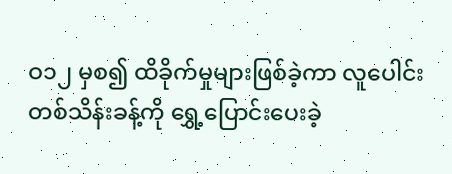ဝ၁၂ မှစ၍ ထိခိုက်မှုများဖြစ်ခဲ့ကာ လူပေါင်း တစ်သိန်းခန့်ကို ရွှေ့ပြောင်းပေးခဲ့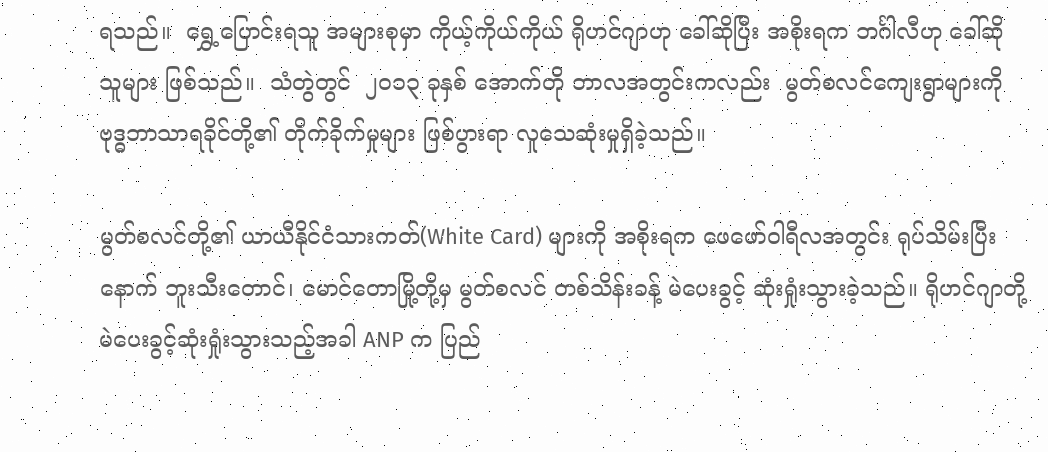ရသည်။  ရွှေ့ပြောင်းရသူ အများစုမှာ ကိုယ့်ကိုယ်ကိုယ် ရိုဟင်ဂျာဟု ခေါ်ဆိုပြီး အစိုးရက ဘင်္ဂါလီဟု ခေါ်ဆိုသူများ ဖြစ်သည်။  သံတွဲတွင်  ၂ဝ၁၃ ခုနှစ် အောက်တို ဘာလအတွင်းကလည်း  မွတ်စလင်ကျေးရွာများကို ဗုဒ္ဓဘာသာရခိုင်တို့၏ တိုက်ခိုက်မှုများ ဖြစ်ပွားရာ လူသေဆုံးမှုရှိခဲ့သည်။

မွတ်စလင်တို့၏ ယာယီနိုင်ငံသားကတ်(White Card) များကို အစိုးရက ဖေဖော်ဝါရီလအတွင်း ရုပ်သိမ်းပြီးနောက် ဘူးသီးတောင်၊ မောင်တောမြို့တို့မှ မွတ်စလင် တစ်သိန်းခန့် မဲပေးခွင့် ဆုံးရှုံးသွားခဲ့သည်။ ရိုဟင်ဂျာတို့ မဲပေးခွင့်ဆုံးရှုံးသွားသည့်အခါ ANP က ပြည်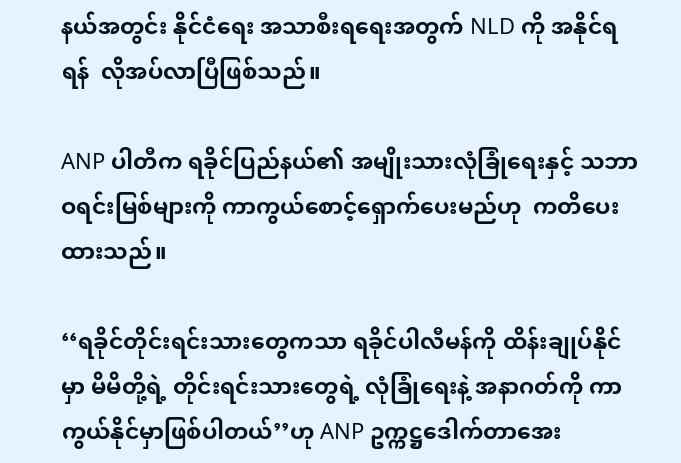နယ်အတွင်း နိုင်ငံရေး အသာစီးရရေးအတွက် NLD ကို အနိုင်ရရန်  လိုအပ်လာပြီဖြစ်သည်။

ANP ပါတီက ရခိုင်ပြည်နယ်၏ အမျိုးသားလုံခြုံရေးနှင့် သဘာဝရင်းမြစ်များကို ကာကွယ်စောင့်ရှောက်ပေးမည်ဟု  ကတိပေးထားသည်။

‘‘ရခိုင်တိုင်းရင်းသားတွေကသာ ရခိုင်ပါလီမန်ကို ထိန်းချုပ်နိုင်မှာ မိမိတို့ရဲ့ တိုင်းရင်းသားတွေရဲ့ လုံခြုံရေးနဲ့ အနာဂတ်ကို ကာကွယ်နိုင်မှာဖြစ်ပါတယ်’’ဟု ANP ဥက္ကဋ္ဌဒေါက်တာအေး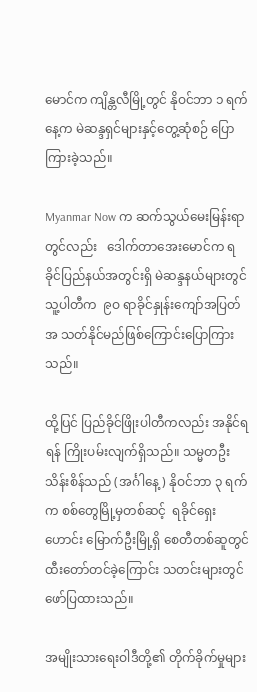မောင်က ကျိန္တလီမြို့တွင် နိုဝင်ဘာ ၁ ရက်နေ့က မဲဆန္ဒရှင်များနှင့်တွေ့ဆုံစဉ် ပြောကြားခဲ့သည်။

Myanmar Now က ဆက်သွယ်မေးမြန်းရာတွင်လည်း   ဒေါက်တာအေးမောင်က ရခိုင်ပြည်နယ်အတွင်းရှိ မဲဆန္ဒနယ်များတွင်  သူ့ပါတီက  ၉ဝ ရာခိုင်နှုန်းကျော်အပြတ်အ သတ်နိုင်မည်ဖြစ်ကြောင်းပြောကြားသည်။

ထို့ပြင် ပြည်ခိုင်ဖြိုးပါတီကလည်း အနိုင်ရရန် ကြိုးပမ်းလျက်ရှိသည်။ သမ္မတဦးသိန်းစိန်သည် (အင်္ဂါနေ့) နိုဝင်ဘာ ၃ ရက်က စစ်တွေမြို့မှတစ်ဆင့်  ရခိုင်ရှေးဟောင်း မြောက်ဦးမြို့ရှိ စေတီတစ်ဆူတွင် ထီးတော်တင်ခဲ့ကြောင်း သတင်းများတွင် ဖော်ပြထားသည်။

အမျိုးသားရေးဝါဒီတို့၏ တိုက်ခိုက်မှုများ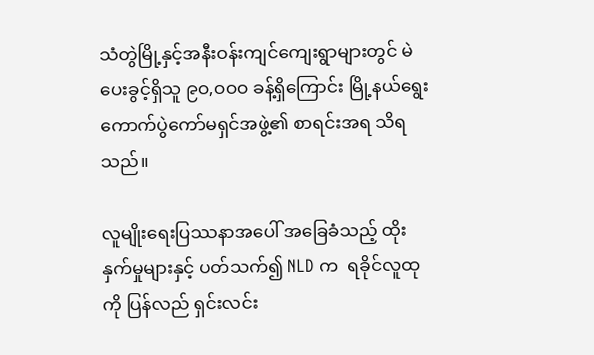သံတွဲမြို့နှင့်အနီးဝန်းကျင်ကျေးရွာများတွင် မဲပေးခွင့်ရှိသူ ၉ဝ,ဝဝဝ ခန့်ရှိကြောင်း မြို့နယ်ရွေးကောက်ပွဲကော်မရှင်အဖွဲ့၏ စာရင်းအရ သိရသည်။

လူမျိုးရေးပြဿနာအပေါ် အခြေခံသည့် ထိုးနှက်မှုများနှင့် ပတ်သက်၍ NLD က  ရခိုင်လူထုကို ပြန်လည် ရှင်းလင်း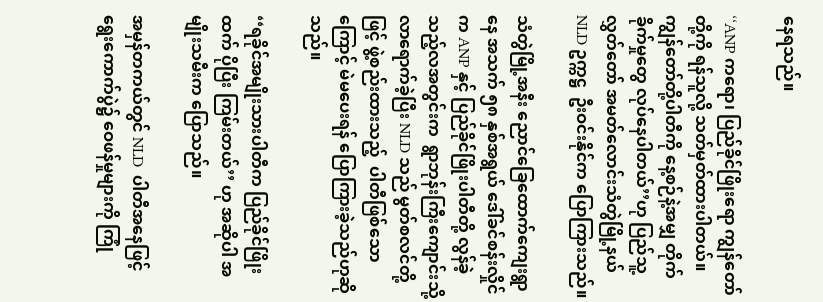နေရသည်။

‘‘ANP ကရော၊ ပြည်ခိုင်ဖြိုးရော ကျွန်တော်တို့ကို ရန်သူလို့ သတ်မှတ်ထားပါတယ်။ ကျွန်တော်တို့ပါတီကို နေ့စဉ်နဲ့အမျှ တိုက်ခိုက်မှုတွေ လုပ်နေပါတယ်’’ဟု ပြည်သူ့လွှတ်တော် အမတ်လောင်းသံတွဲမြို့နယ် NLD ဥက္ကဋ္ဌ  ဦးဝင်းနိုင်က ပြောကြားသည်။

သံတွဲမြို့အနီး ညောင်ခြေထောက်ကျေးရွာနေ အသက် ၅၈ နှစ်အရွယ် ဒေါ်ခင်စန်းလှိုင်က ANP နှင့် ပြည်ခိုင်ဖြိုးပါတီတို့ လွန်ခဲ့သည့်လအတွင်းက  ရွာဘုန်းကြီးကျောင်းသို့ လာရောက်ခဲ့ပြီး NLD သည် မွတ်စလင်တို့ဖြင့် ဖွဲ့စည်းထားသည့်  ပါတီဖြစ်သောကြောင့် မဲမပေးရန် ပြောကြားခဲ့သည်ဟုဆိုသည်။

‘‘ရခိုင်အမျိုးသားပါတီက ပြည်ခိုင်ဖြိုးထက် ပိုပြီး ကြမ်းတယ်’’ ဟု အဆိုပါ အမျိုးသမီးက ပြောသည်။

အမှန်တကယ်တွင် NLD  ပါတီအနေဖြင့် ရွေးကောက်ပွဲ၌ ဝေဖန်မှုများကို ကြုံ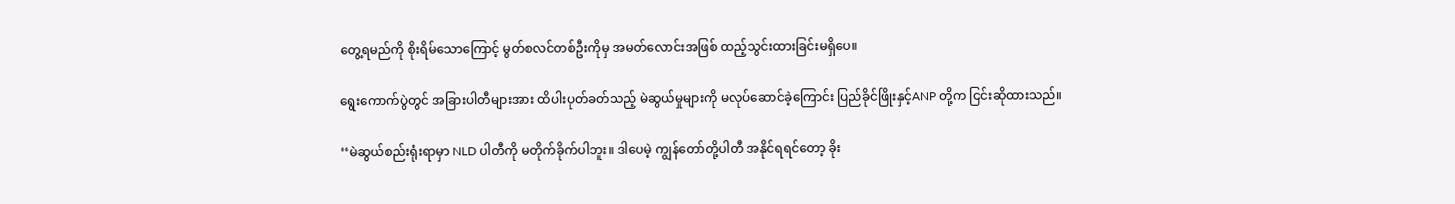တွေ့ရမည်ကို စိုးရိမ်သောကြောင့် မွတ်စလင်တစ်ဦးကိုမှ အမတ်လောင်းအဖြစ် ထည့်သွင်းထားခြင်းမရှိပေ။

ရွေးကောက်ပွဲတွင် အခြားပါတီများအား ထိပါးပုတ်ခတ်သည့် မဲဆွယ်မှုများကို မလုပ်ဆောင်ခဲ့ကြောင်း ပြည်ခိုင်ဖြိုးနှင့်ANP တို့က ငြင်းဆိုထားသည်။

‘‘မဲဆွယ်စည်းရုံးရာမှာ NLD ပါတီကို မတိုက်ခိုက်ပါဘူး။ ဒါပေမဲ့ ကျွန်တော်တို့ပါတီ အနိုင်ရရင်တော့ ခိုး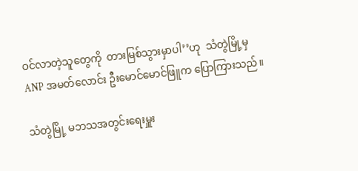ဝင်လာတဲ့သူတွေကို  တားမြစ်သွားမှာပါ’’ဟု  သံတွဲမြို့မှ ANP အမတ်လောင်း ဦးမောင်မောင်ဖြူက ပြောကြားသည်။

သံတွဲမြို့ မဘသအတွင်းရေးမှူး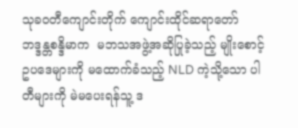သုခဝတီကျောင်းတိုက် ကျောင်းထိုင်ဆရာတော် ဘဒ္ဒန္တစန္ဒိမာက  မဘသအဖွဲ့အဆိုပြုခဲ့သည့် မျိုးစောင့်ဥပဒေများကို မထောက်ခံသည့် NLD ကဲ့သို့သော ပါတီများကို မဲမပေးရန်သူ့ ဒ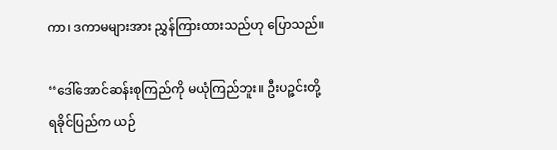ကာ၊ ဒကာမများအား ညွှန်ကြားထားသည်ဟု ပြောသည်။

‘‘ဒေါ်အောင်ဆန်းစုကြည်ကို မယုံကြည်ဘူး။ ဦးပဉ္ဇင်းတို့ရခိုင်ပြည်က ယဉ်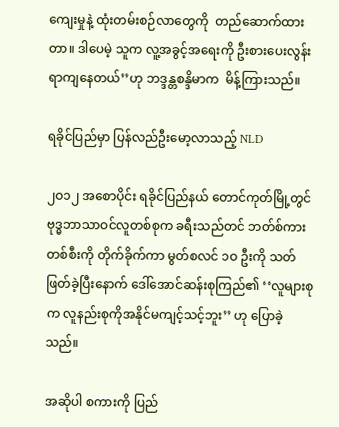ကျေးမှုနဲ့ ထုံးတမ်းစဉ်လာတွေကို  တည်ဆောက်ထားတာ။ ဒါပေမဲ့ သူက လူ့အခွင့်အရေးကို ဦးစားပေးလွန်းရာကျနေတယ်’’ဟု ဘဒ္ဒန္တစန္ဒိမာက  မိန့်ကြားသည်။

ရခိုင်ပြည်မှာ ပြန်လည်ဦးမော့လာသည့် NLD

၂ဝ၁၂ အစောပိုင်း ရခိုင်ပြည်နယ် တောင်ကုတ်မြို့တွင် ဗုဒ္ဓဘာသာဝင်လူတစ်စုက ခရီးသည်တင် ဘတ်စ်ကားတစ်စီးကို တိုက်ခိုက်ကာ မွတ်စလင် ၁ဝ ဦးကို သတ်ဖြတ်ခဲ့ပြီးနောက် ဒေါ်အောင်ဆန်းစုကြည်၏ ‘‘လူများစုက လူနည်းစုကိုအနိုင်မကျင့်သင့်ဘူး’’ ဟု ပြောခဲ့သည်။

အဆိုပါ စကားကို ပြည်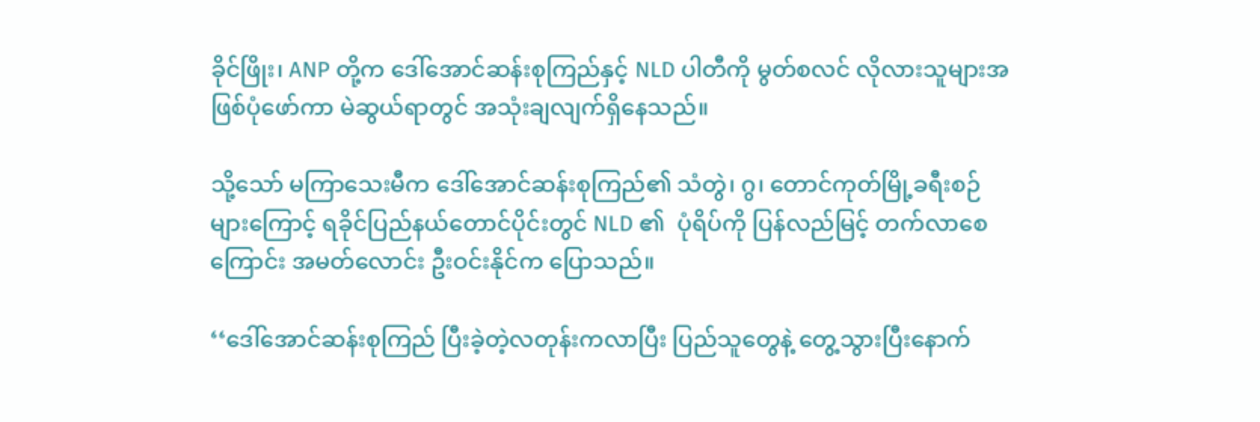ခိုင်ဖြိုး၊ ANP တို့က ဒေါ်အောင်ဆန်းစုကြည်နှင့် NLD ပါတီကို မွတ်စလင် လိုလားသူများအဖြစ်ပုံဖော်ကာ မဲဆွယ်ရာတွင် အသုံးချလျက်ရှိနေသည်။

သို့သော် မကြာသေးမီက ဒေါ်အောင်ဆန်းစုကြည်၏ သံတွဲ၊ ဂွ၊ တောင်ကုတ်မြို့ခရီးစဉ်များကြောင့် ရခိုင်ပြည်နယ်တောင်ပိုင်းတွင် NLD ၏  ပုံရိပ်ကို ပြန်လည်မြင့် တက်လာစေကြောင်း အမတ်လောင်း ဦးဝင်းနိုင်က ပြောသည်။

‘‘ဒေါ်အောင်ဆန်းစုကြည် ပြီးခဲ့တဲ့လတုန်းကလာပြီး ပြည်သူတွေနဲ့ တွေ့သွားပြီးနောက်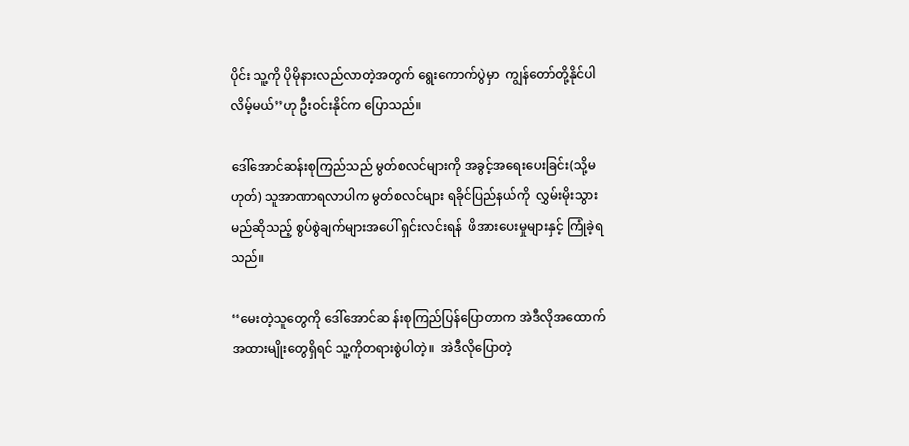ပိုင်း သူ့ကို ပိုမိုနားလည်လာတဲ့အတွက် ရွေးကောက်ပွဲမှာ  ကျွန်တော်တို့နိုင်ပါလိမ့်မယ်’’ဟု ဦးဝင်းနိုင်က ပြောသည်။

ဒေါ်အောင်ဆန်းစုကြည်သည် မွတ်စလင်များကို အခွင့်အရေးပေးခြင်း(သို့မဟုတ်) သူအာဏာရလာပါက မွတ်စလင်များ ရခိုင်ပြည်နယ်ကို  လွှမ်းမိုးသွားမည်ဆိုသည့် စွပ်စွဲချက်များအပေါ် ရှင်းလင်းရန်  ဖိအားပေးမှုများနှင့် ကြုံခဲ့ရသည်။

‘‘မေးတဲ့သူတွေကို ဒေါ်အောင်ဆ န်းစုကြည်ပြန်ပြောတာက အဲဒီလိုအထောက်အထားမျိုးတွေရှိရင် သူ့ကိုတရားစွဲပါတဲ့။  အဲဒီလိုပြောတဲ့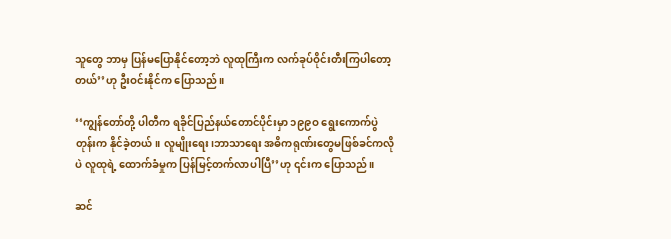သူတွေ ဘာမှ ပြန်မပြောနိုင်တော့ဘဲ လူထုကြီးက လက်ခုပ်ဝိုင်းတီးကြပါတော့တယ်’’ဟု ဦးဝင်းနိုင်က ပြောသည်။

‘‘ကျွန်တော်တို့ ပါတီက ရခိုင်ပြည်နယ်တောင်ပိုင်းမှာ ၁၉၉ဝ ရွေးကောက်ပွဲတုန်းက နိုင်ခဲ့တယ်။ လူမျိုးရေး၊ဘာသာရေး အဓိကရုဏ်းတွေမဖြစ်ခင်ကလိုပဲ လူထုရဲ့ ထောက်ခံမှုက ပြန်မြင့်တက်လာပါပြီ’’ဟု ၎င်းက ပြောသည်။

ဆင်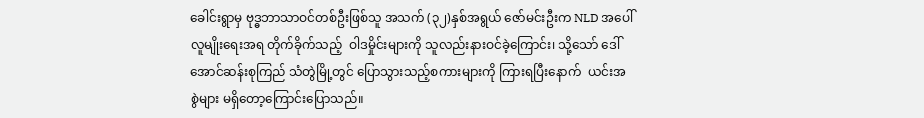ခေါင်းရွာမှ ဗုဒ္ဓဘာသာဝင်တစ်ဦးဖြစ်သူ အသက် (၃၂)နှစ်အရွယ် ဇော်မင်းဦးက NLD အပေါ် လူမျိုးရေးအရ တိုက်ခိုက်သည့်  ဝါဒမှိုင်းများကို သူလည်းနားဝင်ခဲ့ကြောင်း၊ သို့သော် ဒေါ်အောင်ဆန်းစုကြည် သံတွဲမြို့တွင် ပြောသွားသည့်စကားများကို ကြားရပြီးနောက်  ယင်းအစွဲများ မရှိတော့ကြောင်းပြောသည်။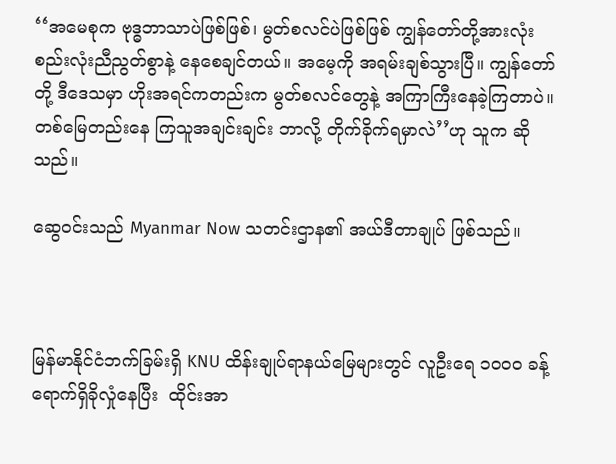‘‘အမေစုက ဗုဒ္ဓဘာသာပဲဖြစ်ဖြစ်၊ မွတ်စလင်ပဲဖြစ်ဖြစ် ကျွန်တော်တို့အားလုံး စည်းလုံးညီညွတ်စွာနဲ့ နေစေချင်တယ်။ အမေ့ကို အရမ်းချစ်သွားပြီ။ ကျွန်တော်တို့ ဒီဒေသမှာ ဟိုးအရင်ကတည်းက မွတ်စလင်တွေနဲ့ အကြာကြီးနေခဲ့ကြတာပဲ။ တစ်မြေတည်းနေ ကြသူအချင်းချင်း ဘာလို့ တိုက်ခိုက်ရမှာလဲ’’ဟု သူက ဆိုသည်။

ဆွေဝင်းသည် Myanmar Now သတင်းဌာန၏ အယ်ဒီတာချုပ် ဖြစ်သည်။



မြန်မာနိုင်ငံဘက်ခြမ်းရှိ KNU ထိန်းချုပ်ရာနယ်မြေများတွင် လူဦးရေ ၁၀၀၀ ခန့် ရောက်ရှိခိုလှုံနေပြီး  ထိုင်းအာ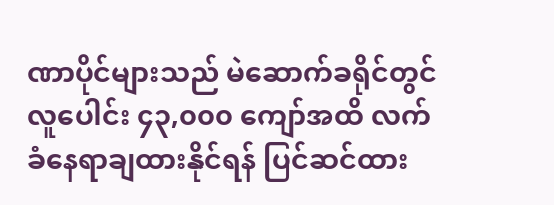ဏာပိုင်များသည် မဲဆောက်ခရိုင်တွင် လူပေါင်း ၄၃,၀၀၀ ကျော်အထိ လက်ခံနေရာချထားနိုင်ရန် ပြင်ဆင်ထား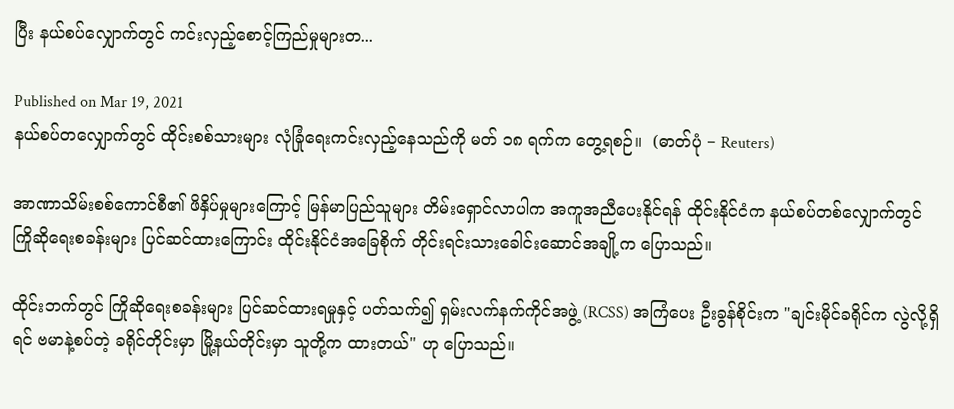ပြီး နယ်စပ်လျှောက်တွင် ကင်းလှည့်စောင့်ကြည်မှုများတ...

Published on Mar 19, 2021
နယ်စပ်တလျှောက်တွင် ထိုင်းစစ်သားများ လုံခြုံရေးကင်းလှည့်နေသည်ကို မတ် ၁၈ ရက်က တွေ့ရစဉ်။  (ဓာတ်ပုံ − Reuters)

အာဏာသိမ်းစစ်ကောင်စီ၏ ဖိနှိပ်မှုများကြောင့် မြန်မာပြည်သူများ တိမ်းရှောင်လာပါက အကူအညီပေးနိုင်ရန် ထိုင်းနိုင်ငံက နယ်စပ်တစ်လျှောက်တွင် ကြိုဆိုရေးစခန်းများ ပြင်ဆင်ထားကြောင်း ထိုင်းနိုင်ငံအခြေစိုက် တိုင်းရင်းသားခေါင်းဆောင်အချို့က ပြောသည်။

ထိုင်းဘက်တွင် ကြိုဆိုရေးစခန်းများ ပြင်ဆင်ထားရမှုနှင့် ပတ်သက်၍ ရှမ်းလက်နက်ကိုင်အဖွဲ့ (RCSS) အကြံပေး ဦးခွန်စိုင်းက "ချင်းမိုင်ခရိုင်က လွဲလို့ရှိရင် ဗမာနဲ့စပ်တဲ့ ခရိုင်တိုင်းမှာ မြို့နယ်တိုင်းမှာ သူတို့က ထားတယ်" ဟု ပြောသည်။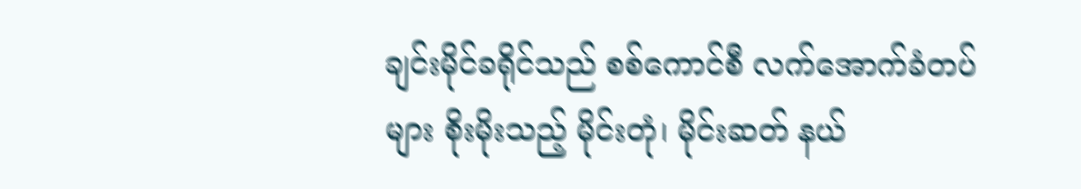ချင်းမိုင်ခရိုင်သည် စစ်ကောင်စီ လက်အောက်ခံတပ်များ စိုးမိုးသည့် မိုင်းတုံ၊ မိုင်းဆတ် နယ်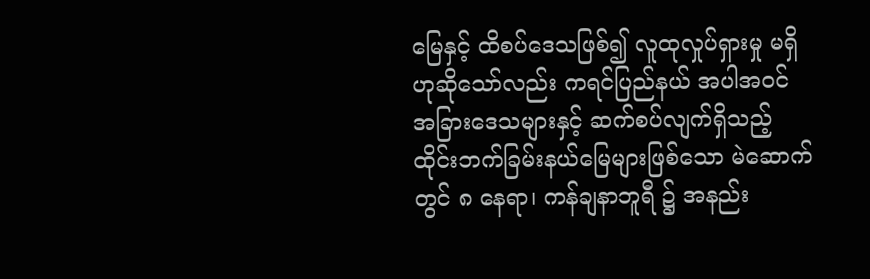မြေနှင့် ထိစပ်ဒေသဖြစ်၍ လူထုလှုပ်ရှားမှု မရှိဟုဆိုသော်လည်း ကရင်ပြည်နယ် အပါအဝင် အခြားဒေသများနှင့် ဆက်စပ်လျက်ရှိသည့် ထိုင်းဘက်ခြမ်းနယ်မြေများဖြစ်သော မဲ‌ဆောက်တွင် ၈ နေရာ၊ ကန်ချနာဘူရီ ၌ အနည်း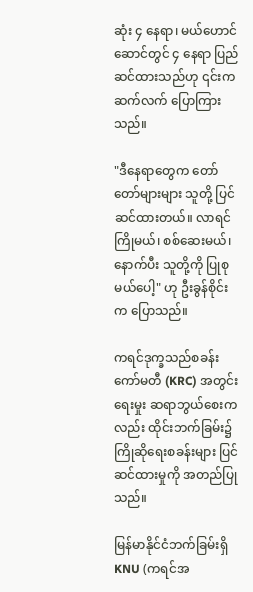ဆုံး ၄ နေရာ၊ မယ်ဟောင်ဆောင်တွင် ၄ နေရာ ပြည်ဆင်ထားသည်ဟု ၎င်းက ဆက်လက် ပြောကြားသည်။

"ဒီနေရာတွေက တော်တော်များများ သူတို့ ပြင်ဆင်ထားတယ်။ လာရင် ကြိုမယ်၊ စစ်ဆေးမယ်၊ နောက်ပီး သူတို့ကို ပြုစုမယ်ပေါ့" ဟု ဦးခွန်စိုင်းက ပြောသည်။

ကရင်ဒုက္ခသည်စခန်းကော်မတီ (KRC) အတွင်းရေးမှုး ဆရာဘွယ်စေးကလည်း ထိုင်းဘက်ခြမ်း၌ ကြိုဆိုရေးစခန်းများ ပြင်ဆင်ထားမှုကို အတည်ပြုသည်။

မြန်မာနိုင်ငံဘက်ခြမ်းရှိ KNU (ကရင်အ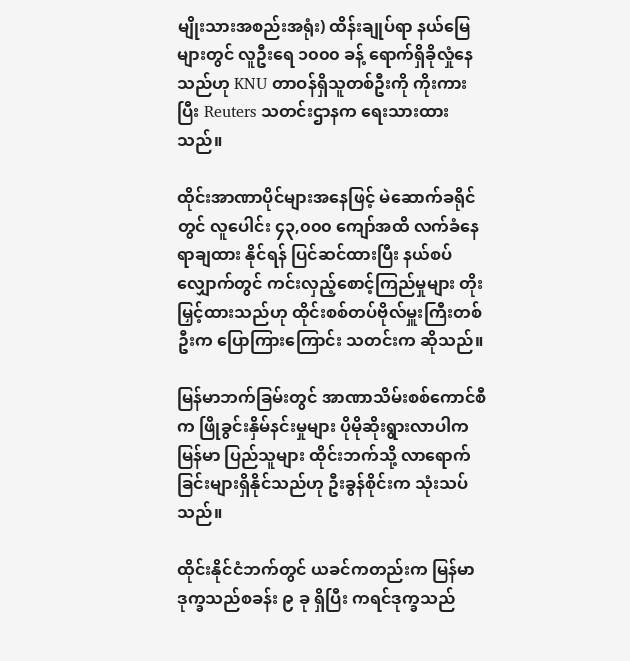မျိုးသားအစည်းအရုံး) ထိန်းချုပ်ရာ နယ်မြေများတွင် လူဦးရေ ၁၀၀၀ ခန့် ရောက်ရှိခိုလှုံနေသည်ဟု KNU တာဝန်ရှိသူတစ်ဦးကို ကိုးကားပြီး Reuters သတင်းဌာနက ရေးသားထားသည်။

ထိုင်းအာဏာပိုင်များအနေဖြင့် မဲဆောက်ခရိုင်တွင် လူပေါင်း ၄၃,၀၀၀ ကျော်အထိ လက်ခံနေရာချထား နိုင်ရန် ပြင်ဆင်ထားပြီး နယ်စပ်လျှောက်တွင် ကင်းလှည့်စောင့်ကြည်မှုများ တိုးမြှင့်ထားသည်ဟု ထိုင်းစစ်တပ်ဗိုလ်မှူးကြီးတစ်ဦးက ပြောကြားကြောင်း သတင်းက ဆိုသည်။

မြန်မာဘက်ခြမ်းတွင် အာဏာသိမ်းစစ်ကောင်စီက ဖြိုခွင်းနှိမ်နင်းမှုများ ပိုမိုဆိုးရွားလာပါက မြန်မာ ပြည်သူများ ထိုင်းဘက်သို့ လာရောက်ခြင်းများရှိနိုင်သည်ဟု ဦးခွန်စိုင်းက သုံးသပ်သည်။

ထိုင်းနိုင်ငံဘက်တွင် ယခင်ကတည်းက မြန်မာဒုက္ခသည်စခန်း ၉ ခု ရှိပြီး ကရင်ဒုက္ခသည်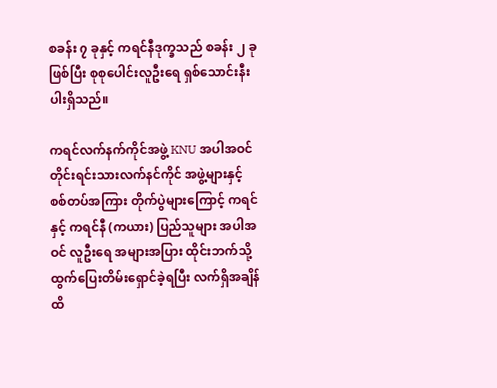စခန်း ၇ ခုနှင့် ကရင်နီဒုက္ခသည် စခန်း ၂ ခုဖြစ်ပြီး စုစုပေါင်းလူဦးရေ ရှစ်သောင်းနီးပါးရှိသည်။

ကရင်လက်နက်ကိုင်အဖွဲ့ KNU အပါအဝင် တိုင်းရင်းသားလက်နင်ကိုင် အဖွဲ့များနှင့် စစ်တပ်အကြား တိုက်ပွဲများကြောင့် ကရင်နှင့် ကရင်နီ (ကယား) ပြည်သူများ အပါအဝင် လူဦးရေ အများအပြား ထိုင်းဘက်သို့ ထွက်ပြေးတိမ်းရှောင်ခဲ့ရပြီး လက်ရှိအချိန်ထိ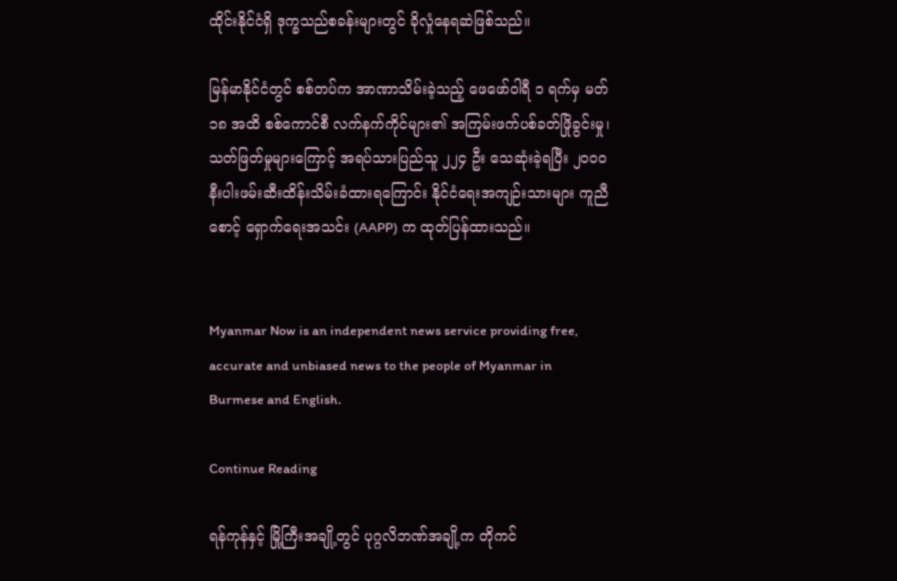ထိုင်းနိုင်ငံရှိ ဒုက္ခသည်စခန်းများတွင် ခိုလှုံနေရဆဲဖြစ်သည်။

မြန်မာနိုင်ငံတွင် စစ်တပ်က အာဏာသိမ်းခဲ့သည့် ဖေဖော်ဝါရီ ၁ ရက်မှ မတ် ၁၈ အထိ စစ်ကောင်စီ လက်နက်ကိုင်များ၏ အကြမ်းဖက်ပစ်ခတ်ဖြိုခွင်းမှု၊ သတ်ဖြတ်မှုများကြောင့် အရပ်သားပြည်သူ ၂၂၄ ဦး သေဆုံးခဲ့ရပြီး ၂၀၀၀ နီးပါးဖမ်းဆီးထိန်းသိမ်းခံထားရကြောင်း နိုင်ငံရေးအကျဉ်းသားများ ကူညီစောင့် ရှောက်ရေးအသင်း (AAPP) က ထုတ်ပြန်ထားသည်။


Myanmar Now is an independent news service providing free, accurate and unbiased news to the people of Myanmar in Burmese and English.

Continue Reading

ရန်ကုန်နှင့် မြို့ကြီးအချို့တွင် ပုဂ္ဂလိဘဏ်အချို့က တိုကင်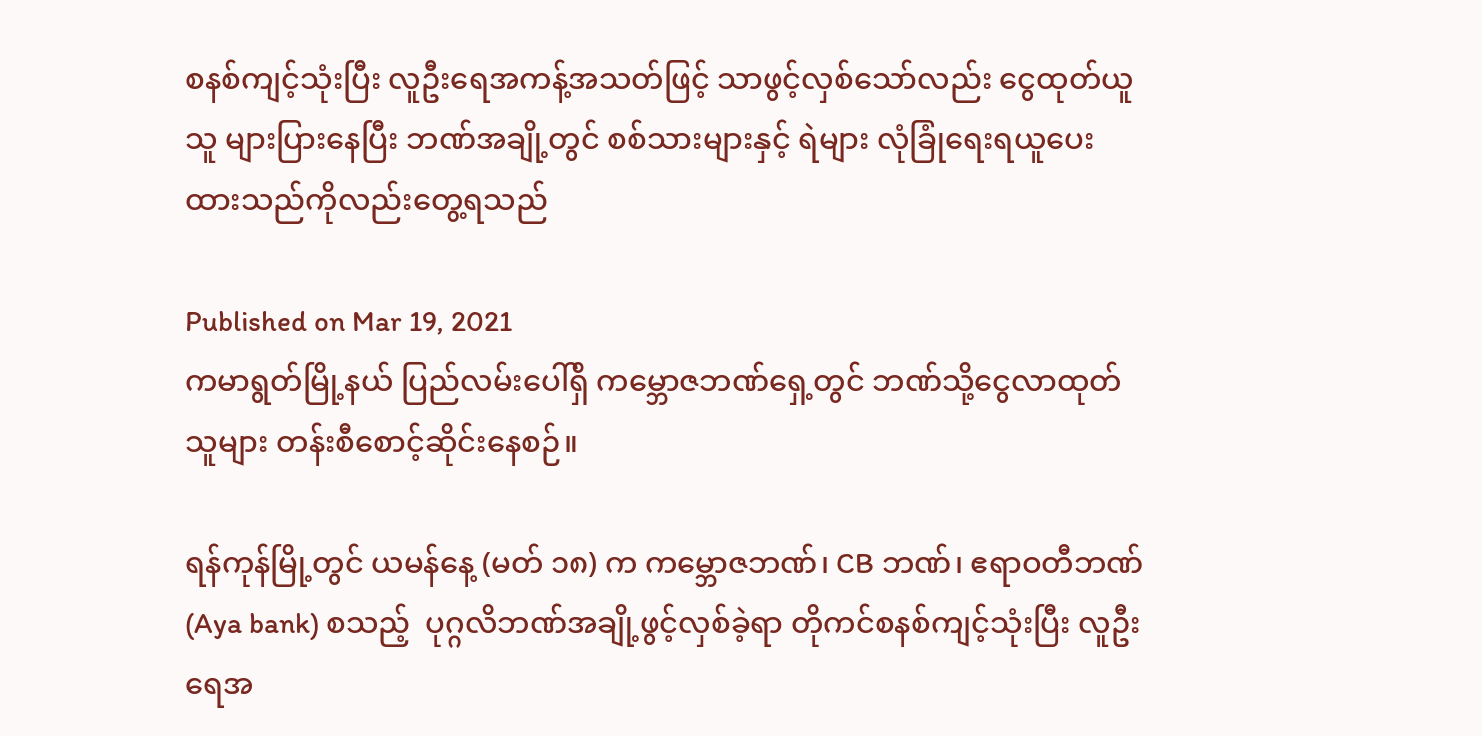စနစ်ကျင့်သုံးပြီး လူဦးရေအကန့်အသတ်ဖြင့် သာဖွင့်လှစ်သော်လည်း ငွေထုတ်ယူသူ များပြားနေပြီး ဘဏ်အချို့တွင် စစ်သားများနှင့် ရဲများ လုံခြုံရေးရယူပေးထားသည်ကိုလည်းတွေ့ရသည်

Published on Mar 19, 2021
ကမာရွတ်မြို့နယ် ပြည်လမ်းပေါ်ရှိ ကမ္ဘောဇဘဏ်ရှေ့တွင် ဘဏ်သို့ငွေလာထုတ်သူများ တန်းစီစောင့်ဆိုင်းနေစဉ်။

ရန်ကုန်မြို့တွင် ယမန်နေ့ (မတ် ၁၈) က ကမ္ဘောဇဘဏ်၊ CB ဘဏ်၊ ဧရာဝတီဘဏ်(Aya bank) စသည့်  ပုဂ္ဂလိဘဏ်အချို့ဖွင့်လှစ်ခဲ့ရာ တိုကင်စနစ်ကျင့်သုံးပြီး လူဦးရေအ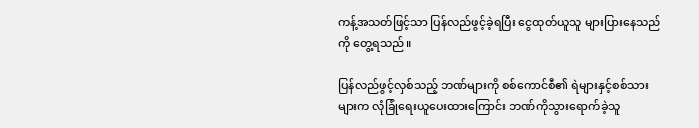ကန့်အသတ်ဖြင့်သာ ပြန်လည်ဖွင့်ခဲ့ရပြီး ငွေထုတ်ယူသူ များပြားနေသည်ကို တွေ့ရသည်။

ပြန်လည်ဖွင့်လှစ်သည့် ဘဏ်များကို စစ်ကောင်စီ၏ ရဲများနှင့်စစ်သားများက လုံခြုံရေးယူပေးထားကြောင်း ဘဏ်ကိုသွားရောက်ခဲ့သူ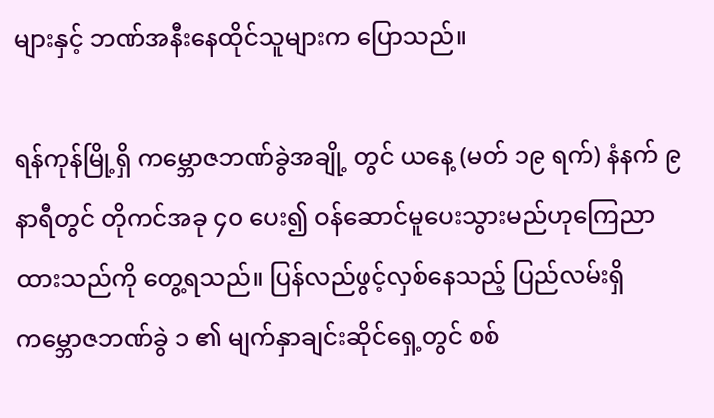များနှင့် ဘဏ်အနီးနေထိုင်သူများက ပြောသည်။

ရန်ကုန်မြို့ရှိ ကမ္ဘောဇဘဏ်ခွဲအချို့ တွင် ယနေ့ (မတ် ၁၉ ရက်) နံနက် ၉ နာရီတွင် တိုကင်အခု ၄၀ ပေး၍ ဝန်ဆောင်မူပေးသွားမည်ဟုကြေညာထားသည်ကို တွေ့ရသည်။ ပြန်လည်ဖွင့်လှစ်နေသည့် ပြည်လမ်းရှိ ကမ္ဘောဇဘဏ်ခွဲ ၁ ၏ မျက်နှာချင်းဆိုင်ရှေ့တွင် စစ်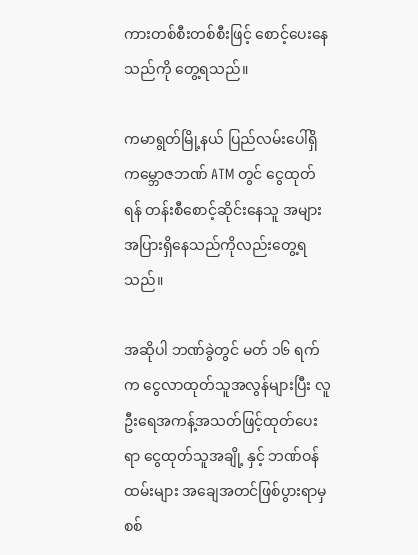ကားတစ်စီးတစ်စီးဖြင့် စောင့်ပေးနေသည်ကို တွေ့ရသည်။

ကမာရွတ်မြို့နယ် ပြည်လမ်းပေါ်ရှိ ကမ္ဘောဇဘဏ် ATM တွင် ငွေထုတ်ရန် တန်းစီစောင့်ဆိုင်းနေသူ အများအပြားရှိနေသည်ကိုလည်းတွေ့ရသည်။

အဆိုပါ ဘဏ်ခွဲတွင် မတ် ၁၆ ရက်က ငွေလာထုတ်သူအလွန်များပြီး လူဦးရေအကန့်အသတ်ဖြင့်ထုတ်ပေးရာ ငွေထုတ်သူအချို့ နှင့် ဘဏ်ဝန်ထမ်းများ အချေအတင်ဖြစ်ပွားရာမှ စစ်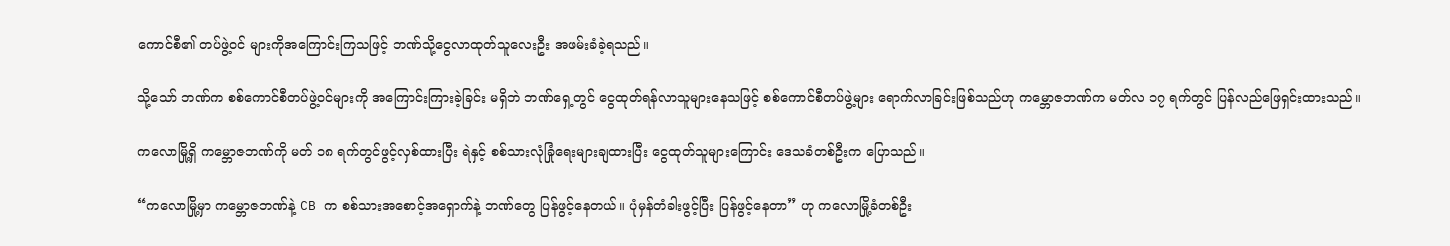ကောင်စီ၏ တပ်ဖွဲ့ဝင် များကိုအကြောင်းကြသဖြင့် ဘဏ်သို့ငွေလာထုတ်သူလေးဦး အဖမ်းခံခဲ့ရသည်။

သို့သော် ဘဏ်က စစ်ကောင်စီတပ်ဖွဲ့ဝင်များကို အကြောင်းကြားခဲ့ခြင်း မရှိဘဲ ဘဏ်ရှေ့တွင် ငွေထုတ်ရန်လာသူများနေသဖြင့် စစ်ကောင်စီတပ်ဖွဲ့များ ရောက်လာခြင်းဖြစ်သည်ဟု ကမ္ဘောဇဘဏ်က မတ်လ ၁၇ ရက်တွင် ပြန်လည်ဖြေရှင်းထားသည်။

ကလောမြို့ရှိ ကမ္ဘောဇဘဏ်ကို မတ် ၁၈ ရက်တွင်ဖွင့်လှစ်ထားပြီး ရဲနှင့် စစ်သားလုံခြုံရေးများချထားပြီး ငွေထုတ်သူများကြောင်း ဒေသခံတစ်ဦးက ပြောသည်။

“ကလောမြို့မှာ ကမ္ဘောဇဘဏ်နဲ့ CB က စစ်သားအစောင့်အရှောက်နဲ့ ဘဏ်တွေ ပြန်ဖွင့်နေတယ်။ ပုံမှန်တံခါးဖွင့်ပြီး ပြန်ဖွင့်နေတာ” ဟု ကလောမြို့ခံတစ်ဦး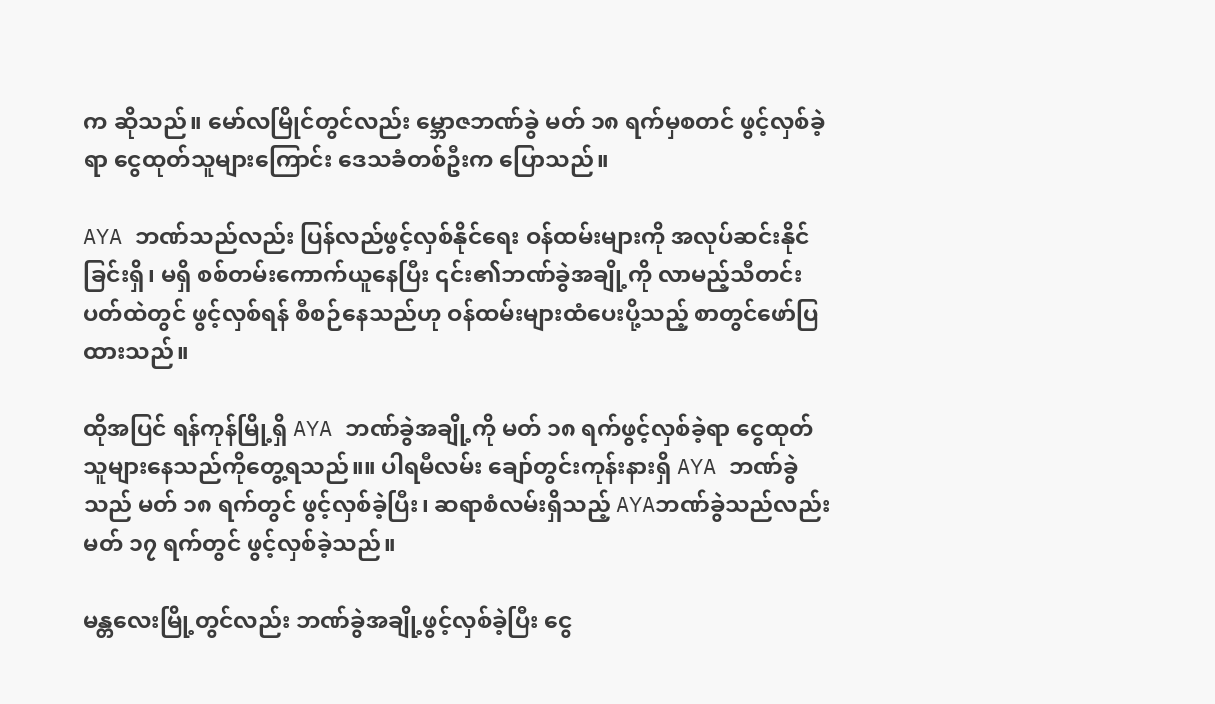က ဆိုသည်။ မော်လမြိုင်တွင်လည်း မ္ဘောဇဘဏ်ခွဲ မတ် ၁၈ ရက်မှစတင် ဖွင့်လှစ်ခဲ့ရာ ငွေထုတ်သူများကြောင်း ဒေသခံတစ်ဦးက ပြောသည်။

AYA ဘဏ်သည်လည်း ပြန်လည်ဖွင့်လှစ်နိုင်ရေး ဝန်ထမ်းများကို အလုပ်ဆင်းနိုင်ခြင်းရှိ၊ မရှိ စစ်တမ်းကောက်ယူနေပြီး ၎င်း၏ဘဏ်ခွဲအချို့ကို လာမည့်သီတင်းပတ်ထဲတွင် ဖွင့်လှစ်ရန် စီစဉ်နေသည်ဟု ဝန်ထမ်းများထံပေးပို့သည့် စာတွင်ဖော်ပြထားသည်။

ထိုအပြင် ရန်ကုန်မြို့ရှိ AYA ဘဏ်ခွဲအချို့ကို မတ် ၁၈ ရက်ဖွင့်လှစ်ခဲ့ရာ ငွေထုတ်သူများနေသည်ကိုတွေ့ရသည်။။ ပါရမီလမ်း ချော်တွင်းကုန်းနားရှိ AYA ဘဏ်ခွဲသည် မတ် ၁၈ ရက်တွင် ဖွင့်လှစ်ခဲ့ပြီး၊ ဆရာစံလမ်းရှိသည့် AYAဘဏ်ခွဲသည်လည်း မတ် ၁၇ ရက်တွင် ဖွင့်လှစ်ခဲ့သည်။

မန္တလေးမြို့တွင်လည်း ဘဏ်ခွဲအချို့ဖွင့်လှစ်ခဲ့ပြီး ငွေ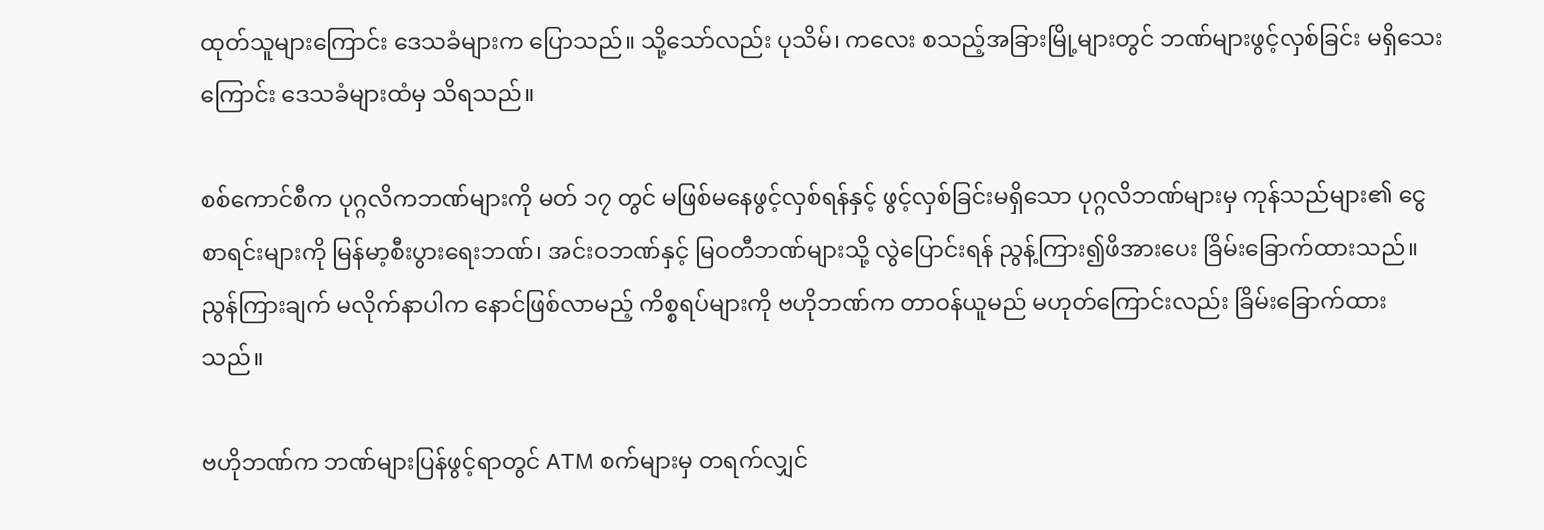ထုတ်သူများကြောင်း ဒေသခံများက ပြောသည်။ သို့သော်လည်း ပုသိမ်၊ ကလေး စသည့်အခြားမြို့များတွင် ဘဏ်များဖွင့်လှစ်ခြင်း မရှိသေးကြောင်း ဒေသခံများထံမှ သိရသည်။

စစ်ကောင်စီက ပုဂ္ဂလိကဘဏ်များကို မတ် ၁၇ တွင် မဖြစ်မနေဖွင့်လှစ်ရန်နှင့် ဖွင့်လှစ်ခြင်းမရှိသော ပုဂ္ဂလိဘဏ်များမှ ကုန်သည်များ၏ ငွေစာရင်းများကို မြန်မာ့စီးပွားရေးဘဏ်၊ အင်းဝဘဏ်နှင့် မြဝတီဘဏ်များသို့ လွဲပြောင်းရန် ညွန့်ကြား၍ဖိအားပေး ခြိမ်းခြောက်ထားသည်။ ညွန်ကြားချက် မလိုက်နာပါက နောင်ဖြစ်လာမည့် ကိစ္စရပ်များကို ဗဟိုဘဏ်က တာဝန်ယူမည် မဟုတ်ကြောင်းလည်း ခြိမ်းခြောက်ထားသည်။

ဗဟိုဘဏ်က ဘဏ်များပြန်ဖွင့်ရာတွင် ATM စက်များမှ တရက်လျှင်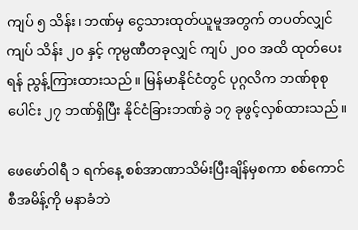ကျပ် ၅ သိန်း၊ ဘဏ်မှ ငွေသားထုတ်ယူမူအတွက် တပတ်လျှင်ကျပ် သိန်း ၂၀ နှင့် ကုမ္ပဏီတခုလျှင် ကျပ် ၂၀၀ အထိ ထုတ်ပေးရန် ညွန့်ကြားထားသည်။ မြန်မာနိုင်ငံတွင် ပုဂ္ဂလိက ဘဏ်စုစုပေါင်း ၂၇ ဘဏ်ရှိပြီး နိုင်ငံခြားဘဏ်ခွဲ ၁၇ ခုဖွင့်လှစ်ထားသည်။

ဖေဖော်ဝါရီ ၁ ရက်နေ့ စစ်အာဏာသိမ်းပြီးချိန်မှစကာ စစ်ကောင်စီအမိန့်ကို မနာခံဘဲ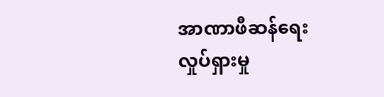အာဏာဖီဆန်ရေးလှုပ်ရှားမှု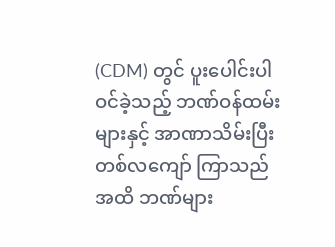(CDM) တွင် ပူးပေါင်းပါဝင်ခဲ့သည့် ဘဏ်ဝန်ထမ်းများနှင့် အာဏာသိမ်းပြီး တစ်လကျော် ကြာသည်အထိ ဘဏ်များ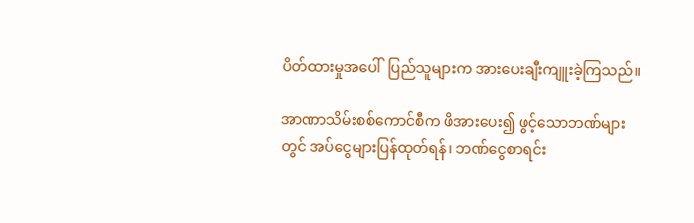ပိတ်ထားမှုအပေါ်  ပြည်သူများက အားပေးချီးကျူးခဲ့ကြသည်။

အာဏာသိမ်းစစ်ကောင်စီက ဖိအားပေး၍ ဖွင့်သောဘဏ်များတွင် အပ်ငွေများပြန်ထုတ်ရန်၊ ဘဏ်ငွေစာရင်း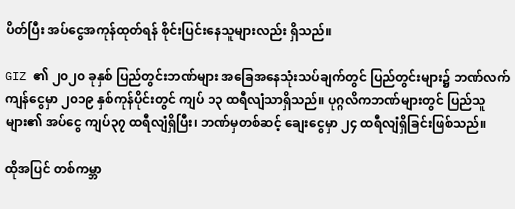ပိတ်ပြီး အပ်ငွေအကုန်ထုတ်ရန် စိုင်းပြင်းနေသူများလည်း ရှိသည်။

GIZ ၏ ၂၀၂၀ ခုနှစ် ပြည်တွင်းဘဏ်များ အခြေအနေသုံးသပ်ချက်တွင် ပြည်တွင်းများ၌ ဘဏ်လက်ကျန်ငွေမှာ ၂၀၁၉ နှစ်ကုန်ပိုင်းတွင် ကျပ် ၁၃ ထရီလျံသာရှိသည်။ ပုဂ္ဂလိကဘဏ်များတွင် ပြည်သူများ၏ အပ်ငွေ ကျပ်၃၇ ထရီလျံရှိပြီး၊ ဘဏ်မှတစ်ဆင့် ချေးငွေမှာ ၂၄ ထရီလျံရှိခြင်းဖြစ်သည်။

ထိုအပြင် တစ်ကမ္ဘာ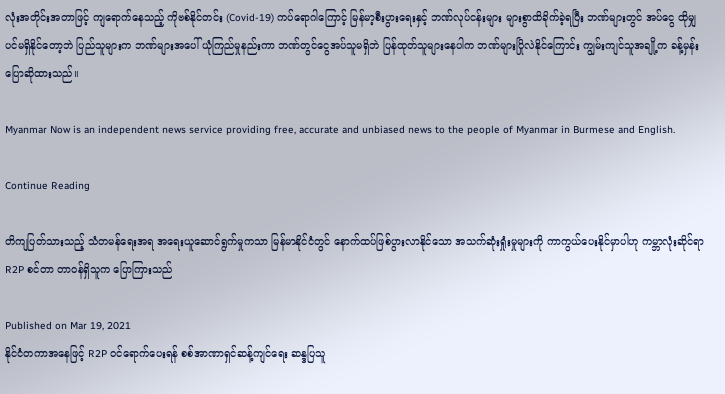လုံးအတိုင်းအတာဖြင့် ကျရောက်နေသည့် ကိုဗစ်နိုင်တင်း (Covid-19) ကပ်ရောဂါကြောင့် မြန်မာ့စီးပွားရေးနှင့် ဘဏ်လုပ်ငန်းများ များစွာထိခိုက်ခဲ့ရပြီး ဘဏ်များတွင် အပ်ငွေ ထိုမျှပင်မရှိနိုင်တော့ဘဲ ပြည်သူများက ဘဏ်များအပေါ် ယုံကြည်မှုနည်းကာ ဘဏ်တွင်ငွေအပ်သူမရှိဘဲ ပြန်ထုတ်သူများနေပါက ဘဏ်များပြိုလဲနိုင်ကြောင်း ကျွမ်းကျင်သူအချို့က ခန့်မှန်းပြောဆိုထားသည်။

Myanmar Now is an independent news service providing free, accurate and unbiased news to the people of Myanmar in Burmese and English.

Continue Reading

တိကျပြတ်သားသည့် သံတမန်ရေးအရ အရေးယူဆောင်ရွက်မှုကသာ မြန်မာနိုင်ငံတွင် နောက်ထပ်ဖြစ်ပွားလာနိုင်သော အသက်ဆုံးရှုံးမှုများကို ကာကွယ်ပေးနိုင်မှာပါဟု ကမ္ဘာလုံးဆိုင်ရာ R2P စင်တာ တာဝန်ရှိသူက ပြောကြားသည်

Published on Mar 19, 2021
နိုင်ငံတကာအနေဖြင့် R2P ဝင်ရောက်ပေးရန် စစ်အာဏာရှင်ဆန့်ကျင်ရေး ဆန္ဒပြသူ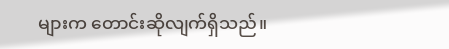များက တောင်းဆိုလျက်ရှိသည်။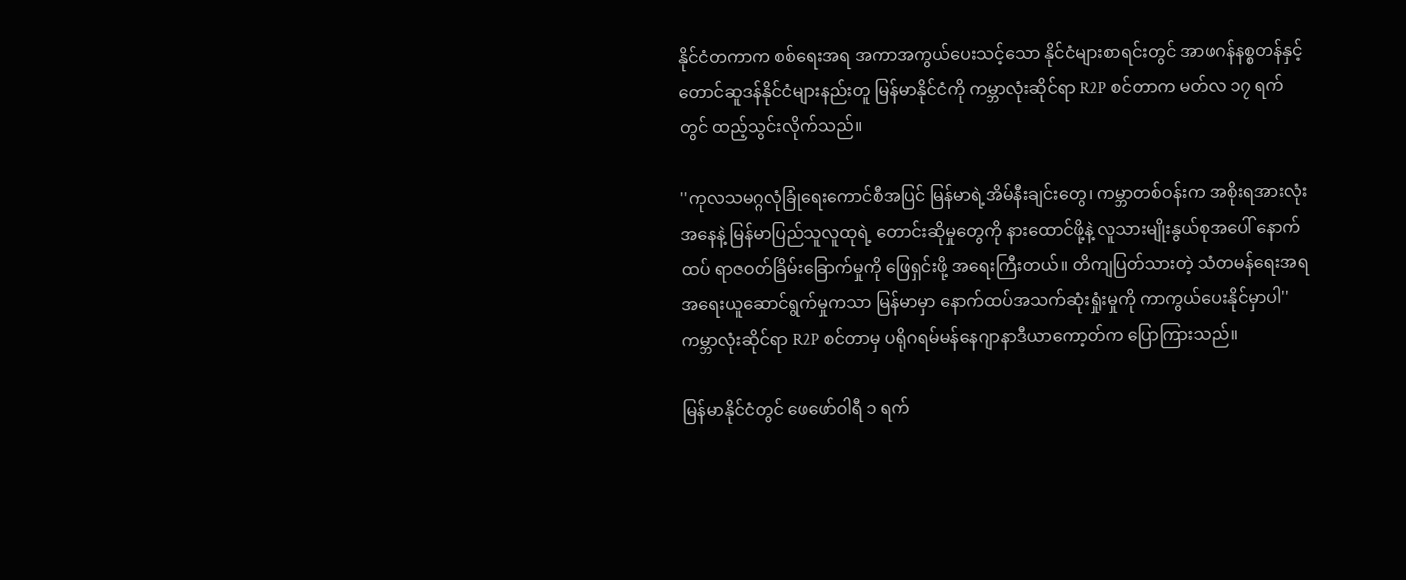နိုင်ငံတကာက စစ်ရေးအရ အကာအကွယ်ပေးသင့်သော နိုင်ငံများစာရင်းတွင် အာဖဂန်နစ္စတန်နှင့် တောင်ဆူဒန်နိုင်ငံများနည်းတူ မြန်မာနိုင်ငံကို ကမ္ဘာလုံးဆိုင်ရာ R2P စင်တာက မတ်လ ၁၇ ရက်တွင် ထည့်သွင်းလိုက်သည်။

''ကုလသမဂ္ဂလုံခြုံရေးကောင်စီအပြင် မြန်မာရဲ့အိမ်နီးချင်းတွေ၊ ကမ္ဘာတစ်ဝန်းက အစိုးရအားလုံးအနေနဲ့ မြန်မာပြည်သူလူထုရဲ့ တောင်းဆိုမှုတွေကို နားထောင်ဖို့နဲ့ လူသားမျိုးနွယ်စုအပေါ် နောက်ထပ် ရာဇဝတ်ခြိမ်းခြောက်မှုကို ဖြေရှင်းဖို့ အရေးကြီးတယ်။ တိကျပြတ်သားတဲ့ သံတမန်ရေးအရ အရေးယူဆောင်ရွက်မှုကသာ မြန်မာမှာ နောက်ထပ်အသက်ဆုံးရှုံးမှုကို ကာကွယ်ပေးနိုင်မှာပါ'' ကမ္ဘာလုံးဆိုင်ရာ R2P စင်တာမှ ပရိုဂရမ်မန်နေဂျာနာဒီယာကော့တ်က ပြောကြားသည်။

မြန်မာနိုင်ငံတွင် ဖေဖော်ဝါရီ ၁ ရက်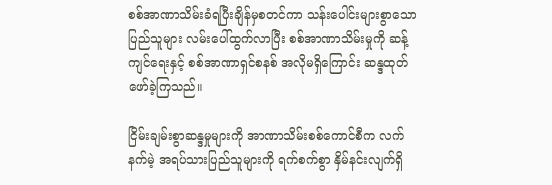စစ်အာဏာသိမ်းခံရပြီးချိန်မှစတင်ကာ သန်းပေါင်းများစွာသောပြည်သူများ လမ်းပေါ်ထွက်လာပြီး စစ်အာဏာသိမ်းမှုကို ဆန့်ကျင်ရေးနှင့် စစ်အာဏာရှင်စနစ် အလိုမရှိကြောင်း ဆန္ဒထုတ်ဖော်ခဲ့ကြသည်။

ငြိမ်းချမ်းစွာဆန္ဒမှုများကို အာဏာသိမ်းစစ်ကောင်စီက လက်နက်မဲ့ အရပ်သားပြည်သူများကို ရက်စက်စွာ နှိမ်နင်းလျက်ရှိ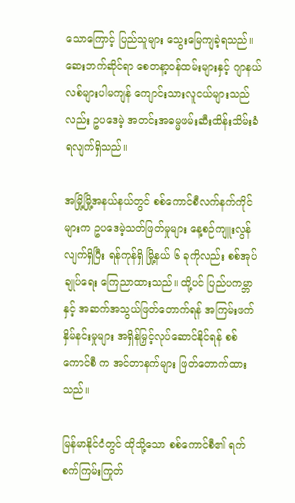သောကြောင့် ပြည်သူများ သွေးမြေကျခဲ့ရသည်။ ဆေးဘက်ဆိုင်ရာ စေတနာ့ဝန်ထမ်းများနှင့် ဂျာနယ်လစ်များပါမကျန် ကျောင်းသားလူငယ်များသည်လည်း ဥပဒေမဲ့ အတင်းအဓမ္မဖမ်းဆီးထိန်းသိမ်းခံရလျက်ရှိသည်။

အမြို့မြို့အနယ်နယ်တွင် စစ်ကောင်စီလက်နက်ကိုင်များက ဥပဒေမဲ့သတ်ဖြတ်မှုများ နေ့စဉ်ကျူးလွန် လျက်ရှိပြီး ရန်ကုန်ရှိ မြို့နယ် ၆ ခုကိုလည်း စစ်အုပ်ချုပ်ရေး ကြေညာထားသည်။ ထို့ပင် ပြည်ပကမ္ဘာနှင့် အဆက်အသွယ်ဖြတ်တောက်ရန် အကြမ်းဖက်နှိမ်နင်းမှုများ အရှိန်မြှင့်လုပ်ဆောင်နိုင်ရန် စစ်ကောင်စီ က အင်တာနက်များ ဖြတ်တောက်ထားသည်။

မြန်မာနိုင်ငံတွင် ထိုသို့သော စစ်ကောင်စီ၏ ရက်စက်ကြမ်းကြုတ်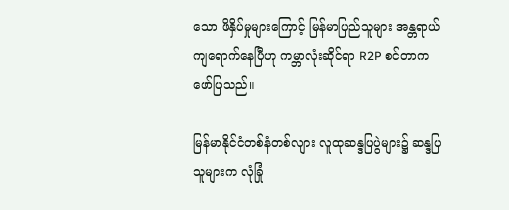သော ဖိနှိပ်မှုများကြောင့် မြန်မာပြည်သူများ အန္တရာယ်ကျရောက်နေပြီဟု ကမ္ဘာလုံးဆိုင်ရာ R2P စင်တာက ဖော်ပြသည်။

မြန်မာနိုင်ငံတစ်နံတစ်လျား လူထုဆန္ဒပြပွဲများ၌ ဆန္ဒပြသူများက လုံခြုံ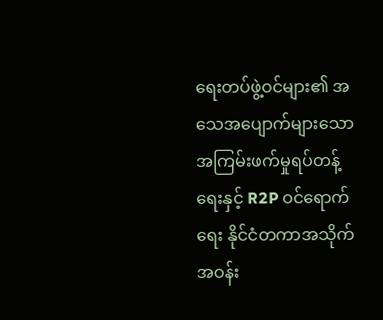ရေးတပ်ဖွဲ့ဝင်များ၏ အသေအပျောက်များသော အကြမ်းဖက်မှုရပ်တန့်ရေးနှင့် R2P ဝင်ရောက်ရေး နိုင်ငံတကာအသိုက်အဝန်း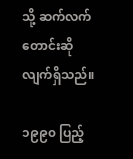သို့ ဆက်လက်တောင်းဆိုလျက်ရှိသည်။

၁၉၉၀ ပြည့်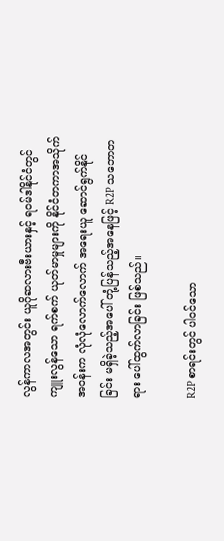လွန်ကာလအတွင်း ယူဂိုဆလားဗီးယားနှင့် ရဝမ်ဒါနိုင်ငံတွင် ကျူးလွန်သော ရက်စက် ယုတ်မာမှုများကို နိုင်ငံတကာအသိုက်အဝန်းက လုံလုံလောက်လောက် အရေးယူ ဆောင်ရွက်နိုင်ခြင်း မရှိခဲ့သည့်အပေါ် တုံ့ပြန်သည့်အနေဖြင့် R2P သဘောတရား ပေါ်ထွက်လာခြင်း ဖြစ်သည်။

R2P စာရင်းတွင် ပါဝင်သော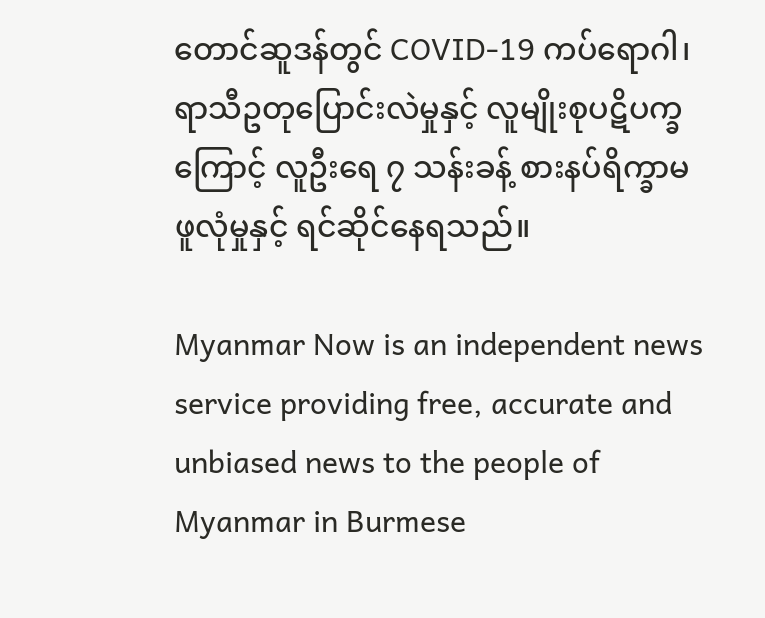တောင်ဆူဒန်တွင် COVID-19 ကပ်ရောဂါ၊ ရာသီဥတုပြောင်းလဲမှုနှင့် လူမျိုးစုပဋိပက္ခကြောင့် လူဦးရေ ၇ သန်းခန့် စားနပ်ရိက္ခာမဖူလုံမှုနှင့် ရင်ဆိုင်နေရသည်။

Myanmar Now is an independent news service providing free, accurate and unbiased news to the people of Myanmar in Burmese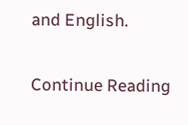and English.

Continue Reading